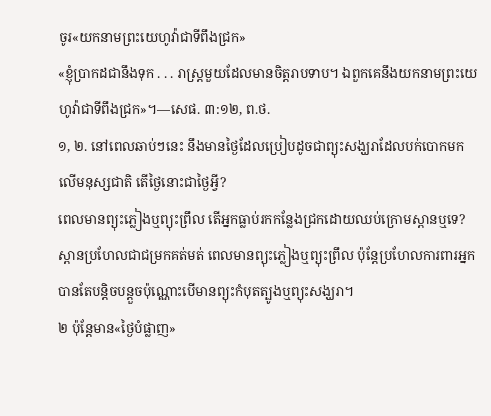ចូរ«យកនាមព្រះយេហូវ៉ាជាទីពឹងជ្រក»
«ខ្ញុំប្រាកដជានឹងទុក . . . រាស្ត្រមួយដែលមានចិត្តរាបទាប។ ឯពួកគេនឹងយកនាមព្រះយេហូវ៉ាជាទីពឹងជ្រក»។—សេផ. ៣:១២, ព.ថ.
១, ២. នៅពេលឆាប់ៗនេះ នឹងមានថ្ងៃដែលប្រៀបដូចជាព្យុះសង្ឃរាដែលបក់បោកមកលើមនុស្សជាតិ តើថ្ងៃនោះជាថ្ងៃអ្វី?
ពេលមានព្យុះភ្លៀងឬព្យុះព្រឹល តើអ្នកធ្លាប់រកកន្លែងជ្រកដោយឈប់ក្រោមស្ពានឬទេ? ស្ពានប្រហែលជាជម្រកគត់មត់ ពេលមានព្យុះភ្លៀងឬព្យុះព្រឹល ប៉ុន្តែប្រហែលការពារអ្នកបានតែបន្ដិចបន្តួចប៉ុណ្ណោះបើមានព្យុះកំបុតត្បូងឬព្យុះសង្ឃរា។
២ ប៉ុន្តែមាន«ថ្ងៃបំផ្លាញ»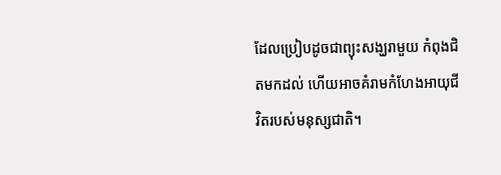ដែលប្រៀបដូចជាព្យុះសង្ឃរាមួយ កំពុងជិតមកដល់ ហើយអាចគំរាមកំហែងអាយុជីវិតរបស់មនុស្សជាតិ។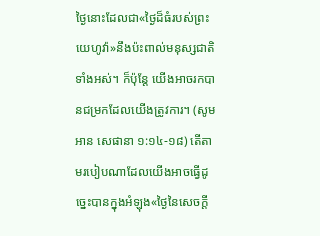ថ្ងៃនោះដែលជា«ថ្ងៃដ៏ធំរបស់ព្រះយេហូវ៉ា»នឹងប៉ះពាល់មនុស្សជាតិទាំងអស់។ ក៏ប៉ុន្តែ យើងអាចរកបានជម្រកដែលយើងត្រូវការ។ (សូមអាន សេផានា ១:១៤-១៨) តើតាមរបៀបណាដែលយើងអាចធ្វើដូច្នេះបានក្នុងអំឡុង«ថ្ងៃនៃសេចក្ដី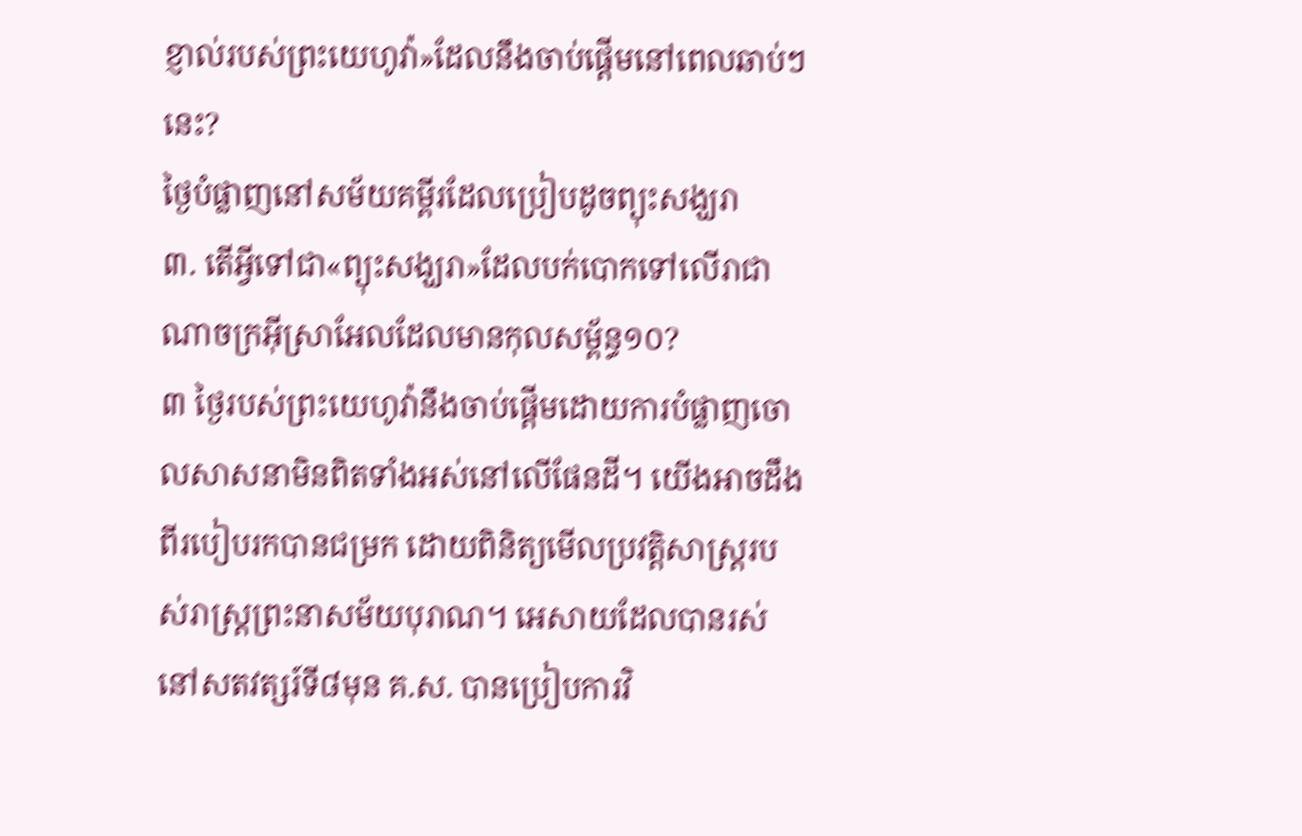ខ្ញាល់របស់ព្រះយេហូវ៉ា»ដែលនឹងចាប់ផ្ដើមនៅពេលឆាប់ៗនេះ?
ថ្ងៃបំផ្លាញនៅសម័យគម្ពីរដែលប្រៀបដូចព្យុះសង្ឃរា
៣. តើអ្វីទៅជា«ព្យុះសង្ឃរា»ដែលបក់បោកទៅលើរាជាណាចក្រអ៊ីស្រាអែលដែលមានកុលសម្ព័ន្ធ១០?
៣ ថ្ងៃរបស់ព្រះយេហូវ៉ានឹងចាប់ផ្ដើមដោយការបំផ្លាញចោលសាសនាមិនពិតទាំងអស់នៅលើផែនដី។ យើងអាចដឹងពីរបៀបរកបានជម្រក ដោយពិនិត្យមើលប្រវត្ដិសាស្ត្ររបស់រាស្ត្រព្រះនាសម័យបុរាណ។ អេសាយដែលបានរស់នៅសតវត្សរ៍ទី៨មុន គ.ស. បានប្រៀបការវិ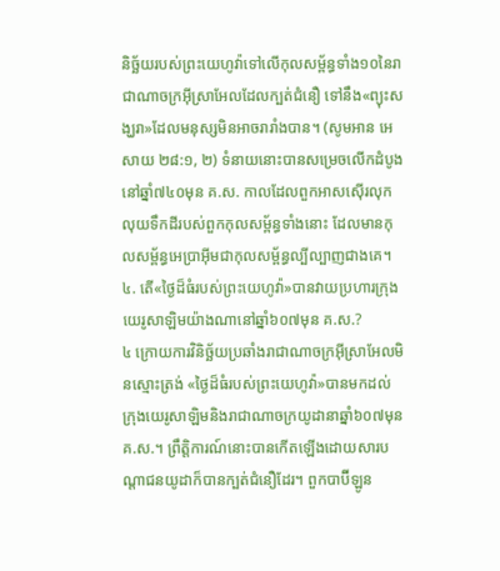និច្ឆ័យរបស់ព្រះយេហូវ៉ាទៅលើកុលសម្ព័ន្ធទាំង១០នៃរាជាណាចក្រអ៊ីស្រាអែលដែលក្បត់ជំនឿ ទៅនឹង«ព្យុះសង្ឃរា»ដែលមនុស្សមិនអាចរារាំងបាន។ (សូមអាន អេសាយ ២៨:១, ២) ទំនាយនោះបានសម្រេចលើកដំបូងនៅឆ្នាំ៧៤០មុន គ.ស. កាលដែលពួកអាសស៊ើរលុកលុយទឹកដីរបស់ពួកកុលសម្ព័ន្ធទាំងនោះ ដែលមានកុលសម្ព័ន្ធអេប្រាអ៊ីមជាកុលសម្ព័ន្ធល្បីល្បាញជាងគេ។
៤. តើ«ថ្ងៃដ៏ធំរបស់ព្រះយេហូវ៉ា»បានវាយប្រហារក្រុងយេរូសាឡិមយ៉ាងណានៅឆ្នាំ៦០៧មុន គ.ស.?
៤ ក្រោយការវិនិច្ឆ័យប្រឆាំងរាជាណាចក្រអ៊ីស្រាអែលមិនស្មោះត្រង់ «ថ្ងៃដ៏ធំរបស់ព្រះយេហូវ៉ា»បានមកដល់ក្រុងយេរូសាឡិមនិងរាជាណាចក្រយូដានាឆ្នាំ៦០៧មុន គ.ស.។ ព្រឹត្ដិការណ៍នោះបានកើតឡើងដោយសារបណ្ដាជនយូដាក៏បានក្បត់ជំនឿដែរ។ ពួកបាប៊ីឡូន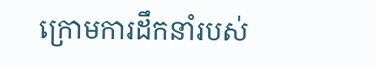ក្រោមការដឹកនាំរបស់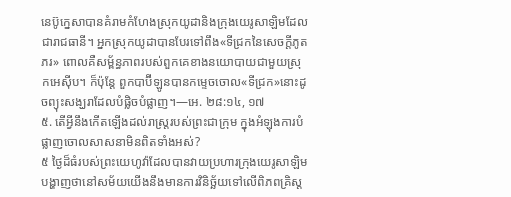នេប៊ូក្នេសាបានគំរាមកំហែងស្រុកយូដានិងក្រុងយេរូសាឡិមដែលជារាជធានី។ អ្នកស្រុកយូដាបានបែរទៅពឹង«ទីជ្រកនៃសេចក្ដីភូតភរ» ពោលគឺសម្ព័ន្ធភាពរបស់ពួកគេខាងនយោបាយជាមួយស្រុកអេស៊ីប។ ក៏ប៉ុន្តែ ពួកបាប៊ីឡូនបានកម្ទេចចោល«ទីជ្រក»នោះដូចព្យុះសង្ឃរាដែលបំផ្លិចបំផ្លាញ។—អេ. ២៨:១៤, ១៧
៥. តើអ្វីនឹងកើតឡើងដល់រាស្ត្ររបស់ព្រះជាក្រុម ក្នុងអំឡុងការបំផ្លាញចោលសាសនាមិនពិតទាំងអស់?
៥ ថ្ងៃដ៏ធំរបស់ព្រះយេហូវ៉ាដែលបានវាយប្រហារក្រុងយេរូសាឡិម បង្ហាញថានៅសម័យយើងនឹងមានការវិនិច្ឆ័យទៅលើពិភពគ្រិស្ត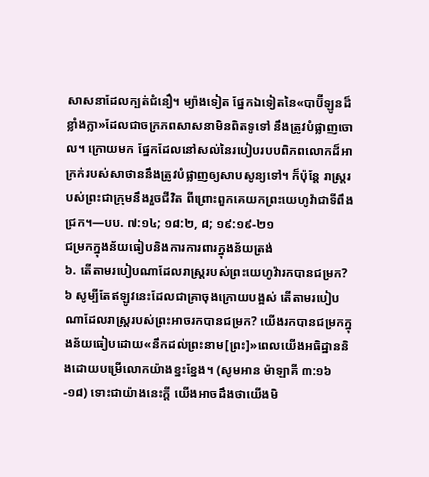សាសនាដែលក្បត់ជំនឿ។ ម្យ៉ាងទៀត ផ្នែកឯទៀតនៃ«បាប៊ីឡូនដ៏ខ្លាំងក្លា»ដែលជាចក្រភពសាសនាមិនពិតទូទៅ នឹងត្រូវបំផ្លាញចោល។ ក្រោយមក ផ្នែកដែលនៅសល់នៃរបៀបរបបពិភពលោកដ៏អាក្រក់របស់សាថាននឹងត្រូវបំផ្លាញឲ្យសាបសូន្យទៅ។ ក៏ប៉ុន្តែ រាស្ត្ររបស់ព្រះជាក្រុមនឹងរួចជីវិត ពីព្រោះពួកគេយកព្រះយេហូវ៉ាជាទីពឹងជ្រក។—បប. ៧:១៤; ១៨:២, ៨; ១៩:១៩-២១
ជម្រកក្នុងន័យធៀបនិងការការពារក្នុងន័យត្រង់
៦. តើតាមរបៀបណាដែលរាស្ត្ររបស់ព្រះយេហូវ៉ារកបានជម្រក?
៦ សូម្បីតែឥឡូវនេះដែលជាគ្រាចុងក្រោយបង្អស់ តើតាមរបៀបណាដែលរាស្ត្ររបស់ព្រះអាចរកបានជម្រក? យើងរកបានជម្រកក្នុងន័យធៀបដោយ«នឹកដល់ព្រះនាម[ព្រះ]»ពេលយើងអធិដ្ឋាននិងដោយបម្រើលោកយ៉ាងខ្នះខ្នែង។ (សូមអាន ម៉ាឡាគី ៣:១៦-១៨) ទោះជាយ៉ាងនេះក្ដី យើងអាចដឹងថាយើងមិ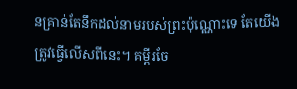នគ្រាន់តែនឹកដល់នាមរបស់ព្រះប៉ុណ្ណោះទេ តែយើងត្រូវធ្វើលើសពីនេះ។ គម្ពីរចែ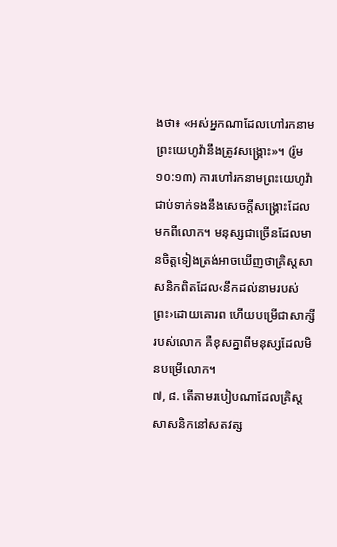ងថា៖ «អស់អ្នកណាដែលហៅរកនាមព្រះយេហូវ៉ានឹងត្រូវសង្គ្រោះ»។ (រ៉ូម ១០:១៣) ការហៅរកនាមព្រះយេហូវ៉ាជាប់ទាក់ទងនឹងសេចក្ដីសង្គ្រោះដែលមកពីលោក។ មនុស្សជាច្រើនដែលមានចិត្តទៀងត្រង់អាចឃើញថាគ្រិស្តសាសនិកពិតដែល‹នឹកដល់នាមរបស់ព្រះ›ដោយគោរព ហើយបម្រើជាសាក្សីរបស់លោក គឺខុសគ្នាពីមនុស្សដែលមិនបម្រើលោក។
៧, ៨. តើតាមរបៀបណាដែលគ្រិស្តសាសនិកនៅសតវត្ស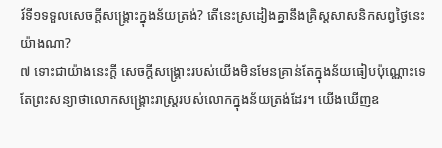រ៍ទី១ទទួលសេចក្ដីសង្គ្រោះក្នុងន័យត្រង់? តើនេះស្រដៀងគ្នានឹងគ្រិស្តសាសនិកសព្វថ្ងៃនេះយ៉ាងណា?
៧ ទោះជាយ៉ាងនេះក្ដី សេចក្ដីសង្គ្រោះរបស់យើងមិនមែនគ្រាន់តែក្នុងន័យធៀបប៉ុណ្ណោះទេ តែព្រះសន្យាថាលោកសង្គ្រោះរាស្ត្ររបស់លោកក្នុងន័យត្រង់ដែរ។ យើងឃើញឧ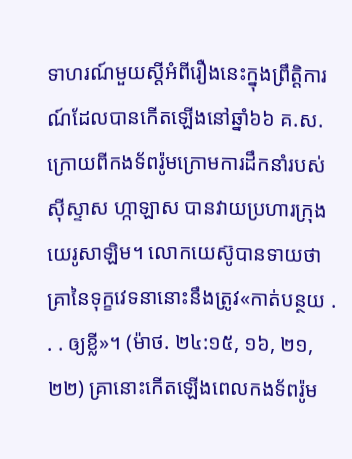ទាហរណ៍មួយស្តីអំពីរឿងនេះក្នុងព្រឹត្ដិការណ៍ដែលបានកើតឡើងនៅឆ្នាំ៦៦ គ.ស. ក្រោយពីកងទ័ពរ៉ូមក្រោមការដឹកនាំរបស់ស៊ីស្ទាស ហ្កាឡាស បានវាយប្រហារក្រុងយេរូសាឡិម។ លោកយេស៊ូបានទាយថាគ្រានៃទុក្ខវេទនានោះនឹងត្រូវ«កាត់បន្ថយ . . . ឲ្យខ្លី»។ (ម៉ាថ. ២៤:១៥, ១៦, ២១, ២២) គ្រានោះកើតឡើងពេលកងទ័ពរ៉ូម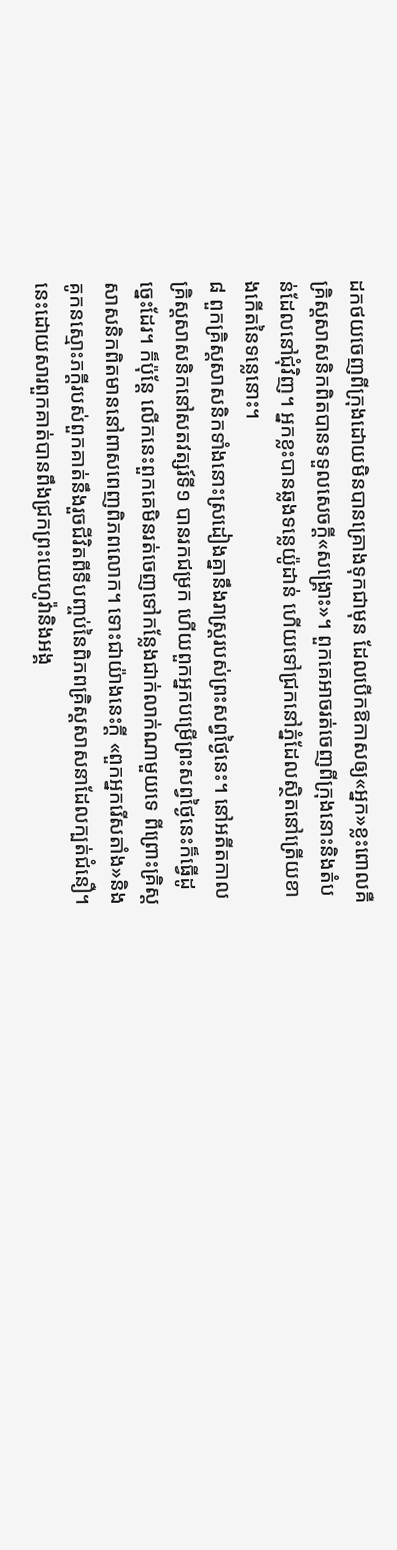ដកថយចេញពីក្រុងដោយមិនបានគ្រោងទុកជាមុន ដែលបើកឱកាសឲ្យ«អ្នក»ខ្លះពោលគឺគ្រិស្តសាសនិកពិតបានទទួលសេចក្ដី«សង្គ្រោះ»។ ពួកគេអាចរត់ចេញពីក្រុងនោះនិងតំបន់ដែលនៅជុំវិញ។ អ្នកខ្លះបានឆ្លងទន្លេយ៉ូដាន់ ហើយទៅជ្រកនៅភ្នំដែលស្ថិតនៅត្រើយខាងកើតនៃទន្លេនោះ។
៨ ពួកគ្រិស្តសាសនិកទាំងនោះស្រដៀងគ្នានឹងរាស្ត្ររបស់ព្រះសព្វថ្ងៃនេះ។ នៅអតីតកាល គ្រិស្តសាសនិកនៅសតវត្សរ៍ទី១ បានរកជម្រក ហើយពួកអ្នកបម្រើព្រះសព្វថ្ងៃនេះក៏ធ្វើដូច្នេះដែរ។ ក៏ប៉ុន្តែ លើកនេះពួកគេមិនរត់ចេញទៅកន្លែងជាក់លាក់ណាមួយទេ ពីព្រោះគ្រិស្តសាសនិកពិតមាននៅពាសពេញពិភពលោក។ ទោះជាយ៉ាងនេះក្ដី «ពួកអ្នករើសតាំង»និងគូកនស្មោះភក្ដីរបស់ពួកគាត់នឹងរួចជីវិតពីទីបញ្ចប់នៃពិភពគ្រិស្តសាសនាដែលក្បត់ជំនឿ។ នេះដោយសារពួកគាត់បានពឹងជ្រកព្រះយេហូវ៉ានិងអង្គ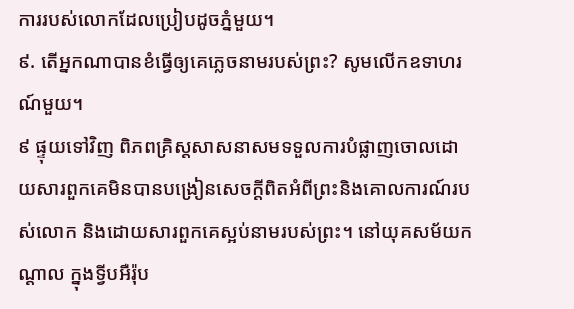ការរបស់លោកដែលប្រៀបដូចភ្នំមួយ។
៩. តើអ្នកណាបានខំធ្វើឲ្យគេភ្លេចនាមរបស់ព្រះ? សូមលើកឧទាហរណ៍មួយ។
៩ ផ្ទុយទៅវិញ ពិភពគ្រិស្តសាសនាសមទទួលការបំផ្លាញចោលដោយសារពួកគេមិនបានបង្រៀនសេចក្ដីពិតអំពីព្រះនិងគោលការណ៍របស់លោក និងដោយសារពួកគេស្អប់នាមរបស់ព្រះ។ នៅយុគសម័យកណ្ដាល ក្នុងទ្វីបអឺរ៉ុប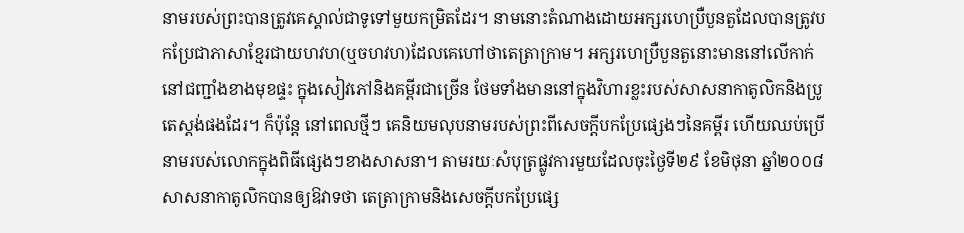នាមរបស់ព្រះបានត្រូវគេស្គាល់ជាទូទៅមួយកម្រិតដែរ។ នាមនោះតំណាងដោយអក្សរហេប្រឺបួនតួដែលបានត្រូវបកប្រែជាភាសាខ្មែរជាយហវហ(ឬចហវហ)ដែលគេហៅថាតេត្រាក្រាម។ អក្សរហេប្រឺបួនតួនោះមាននៅលើកាក់ នៅជញ្ជាំងខាងមុខផ្ទះ ក្នុងសៀវភៅនិងគម្ពីរជាច្រើន ថែមទាំងមាននៅក្នុងវិហារខ្លះរបស់សាសនាកាតូលិកនិងប្រូតេស្តង់ផងដែរ។ ក៏ប៉ុន្តែ នៅពេលថ្មីៗ គេនិយមលុបនាមរបស់ព្រះពីសេចក្ដីបកប្រែផ្សេងៗនៃគម្ពីរ ហើយឈប់ប្រើនាមរបស់លោកក្នុងពិធីផ្សេងៗខាងសាសនា។ តាមរយៈសំបុត្រផ្លូវការមួយដែលចុះថ្ងៃទី២៩ ខែមិថុនា ឆ្នាំ២០០៨ សាសនាកាតូលិកបានឲ្យឱវាទថា តេត្រាក្រាមនិងសេចក្ដីបកប្រែផ្សេ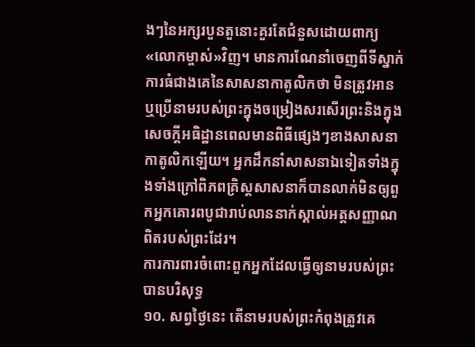ងៗនៃអក្សរបួនតួនោះគួរតែជំនួសដោយពាក្យ«លោកម្ចាស់»វិញ។ មានការណែនាំចេញពីទីស្នាក់ការធំជាងគេនៃសាសនាកាតូលិកថា មិនត្រូវអានឬប្រើនាមរបស់ព្រះក្នុងចម្រៀងសរសើរព្រះនិងក្នុងសេចក្ដីអធិដ្ឋានពេលមានពិធីផ្សេងៗខាងសាសនាកាតូលិកឡើយ។ អ្នកដឹកនាំសាសនាឯទៀតទាំងក្នុងទាំងក្រៅពិភពគ្រិស្តសាសនាក៏បានលាក់មិនឲ្យពួកអ្នកគោរពបូជារាប់លាននាក់ស្គាល់អត្តសញ្ញាណពិតរបស់ព្រះដែរ។
ការការពារចំពោះពួកអ្នកដែលធ្វើឲ្យនាមរបស់ព្រះបានបរិសុទ្ធ
១០. សព្វថ្ងៃនេះ តើនាមរបស់ព្រះកំពុងត្រូវគេ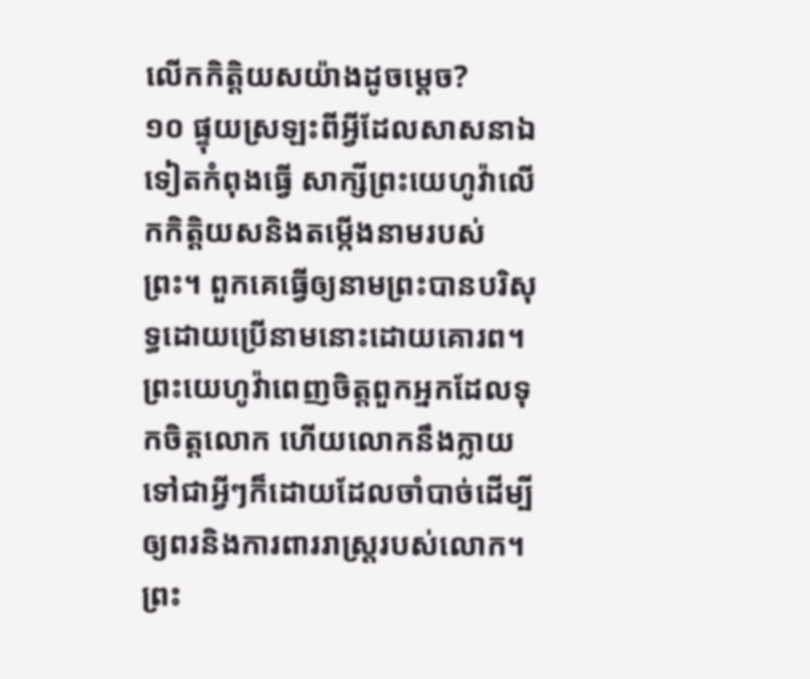លើកកិត្ដិយសយ៉ាងដូចម្ដេច?
១០ ផ្ទុយស្រឡះពីអ្វីដែលសាសនាឯទៀតកំពុងធ្វើ សាក្សីព្រះយេហូវ៉ាលើកកិត្ដិយសនិងតម្កើងនាមរបស់ព្រះ។ ពួកគេធ្វើឲ្យនាមព្រះបានបរិសុទ្ធដោយប្រើនាមនោះដោយគោរព។ ព្រះយេហូវ៉ាពេញចិត្តពួកអ្នកដែលទុកចិត្តលោក ហើយលោកនឹងក្លាយទៅជាអ្វីៗក៏ដោយដែលចាំបាច់ដើម្បីឲ្យពរនិងការពាររាស្ត្ររបស់លោក។ ព្រះ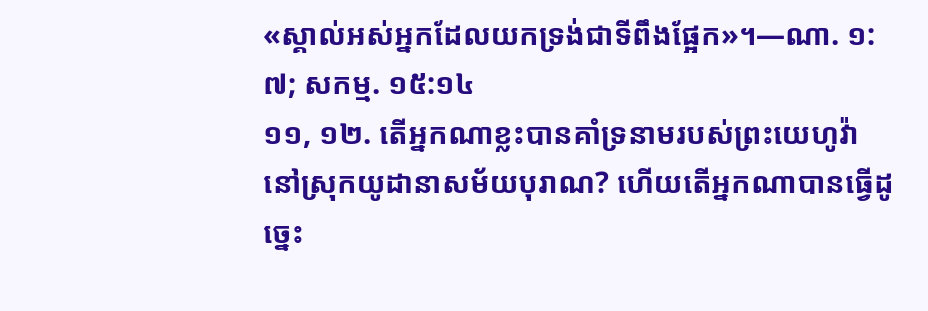«ស្គាល់អស់អ្នកដែលយកទ្រង់ជាទីពឹងផ្អែក»។—ណា. ១:៧; សកម្ម. ១៥:១៤
១១, ១២. តើអ្នកណាខ្លះបានគាំទ្រនាមរបស់ព្រះយេហូវ៉ានៅស្រុកយូដានាសម័យបុរាណ? ហើយតើអ្នកណាបានធ្វើដូច្នេះ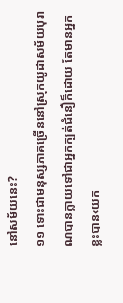នៅសម័យនេះ?
១១ ទោះជាមនុស្សភាគច្រើននៅស្រុកយូដាសម័យបុរាណបានក្លាយទៅជាអ្នកក្បត់ជំនឿក៏ដោយ តែមានអ្នកខ្លះបាន‹យក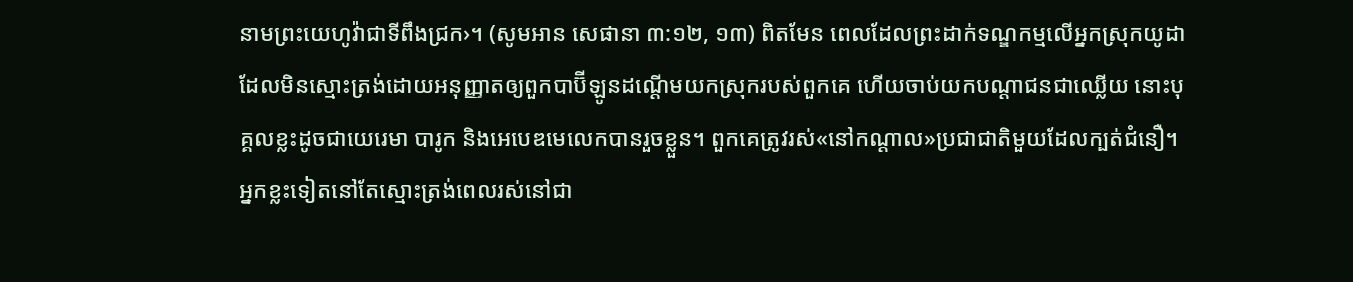នាមព្រះយេហូវ៉ាជាទីពឹងជ្រក›។ (សូមអាន សេផានា ៣:១២, ១៣) ពិតមែន ពេលដែលព្រះដាក់ទណ្ឌកម្មលើអ្នកស្រុកយូដាដែលមិនស្មោះត្រង់ដោយអនុញ្ញាតឲ្យពួកបាប៊ីឡូនដណ្ដើមយកស្រុករបស់ពួកគេ ហើយចាប់យកបណ្ដាជនជាឈ្លើយ នោះបុគ្គលខ្លះដូចជាយេរេមា បារូក និងអេបេឌមេលេកបានរួចខ្លួន។ ពួកគេត្រូវរស់«នៅកណ្ដាល»ប្រជាជាតិមួយដែលក្បត់ជំនឿ។ អ្នកខ្លះទៀតនៅតែស្មោះត្រង់ពេលរស់នៅជា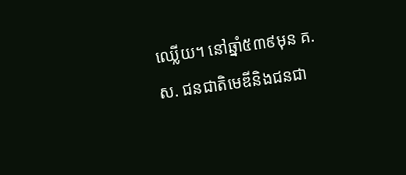ឈ្លើយ។ នៅឆ្នាំ៥៣៩មុន គ.ស. ជនជាតិមេឌីនិងជនជា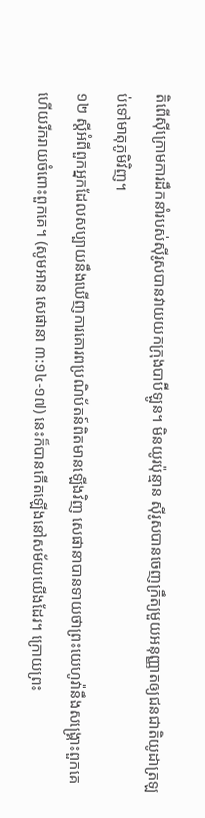តិពើស៊ីក្រោមការដឹកនាំរបស់ស៊ីរូសបានវាយយកក្រុងបាប៊ីឡូន។ មិនយូរប៉ុន្មាន ស៊ីរូសបានចេញក្រឹត្យមួយអនុញ្ញាតឲ្យជនជាតិយូដាត្រឡប់ទៅមាតុភូមិវិញ។
១២ ស្តីអំពីពួកអ្នកដែលសប្បាយនឹងឃើញការគោរពប្រណិប័តន៍ពិតមានឡើងវិញ សេផានាបានទាយថាព្រះយេហូវ៉ានឹងសង្គ្រោះពួកគេ ហើយរីករាយចំពោះពួកគេ។ (សូមអាន សេផានា ៣:១៤-១៧) នេះក៏បានកើតឡើងនៅសម័យយើងដែរ។ ក្រោយព្រះ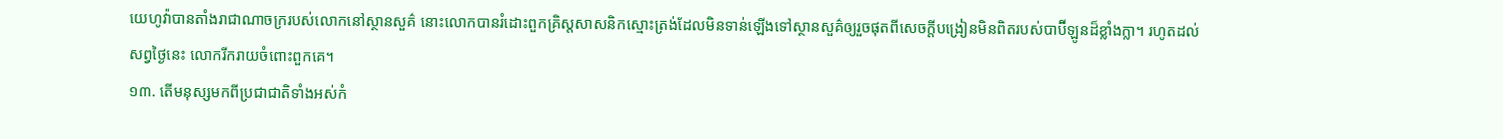យេហូវ៉ាបានតាំងរាជាណាចក្ររបស់លោកនៅស្ថានសួគ៌ នោះលោកបានរំដោះពួកគ្រិស្តសាសនិកស្មោះត្រង់ដែលមិនទាន់ឡើងទៅស្ថានសួគ៌ឲ្យរួចផុតពីសេចក្ដីបង្រៀនមិនពិតរបស់បាប៊ីឡូនដ៏ខ្លាំងក្លា។ រហូតដល់សព្វថ្ងៃនេះ លោករីករាយចំពោះពួកគេ។
១៣. តើមនុស្សមកពីប្រជាជាតិទាំងអស់កំ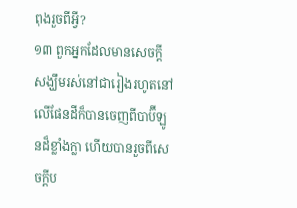ពុងរួចពីអ្វី?
១៣ ពួកអ្នកដែលមានសេចក្ដីសង្ឃឹមរស់នៅជារៀងរហូតនៅលើផែនដីក៏បានចេញពីបាប៊ីឡូនដ៏ខ្លាំងក្លា ហើយបានរួចពីសេចក្ដីប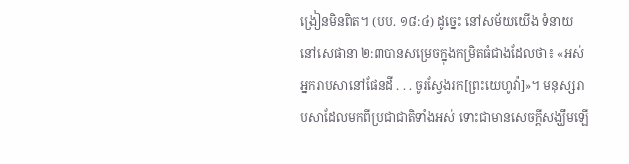ង្រៀនមិនពិត។ (បប. ១៨:៤) ដូច្នេះ នៅសម័យយើង ទំនាយនៅសេផានា ២:៣បានសម្រេចក្នុងកម្រិតធំជាងដែលថា៖ «អស់អ្នករាបសានៅផែនដី . . . ចូរស្វែងរក[ព្រះយេហូវ៉ា]»។ មនុស្សរាបសាដែលមកពីប្រជាជាតិទាំងអស់ ទោះជាមានសេចក្ដីសង្ឃឹមឡើ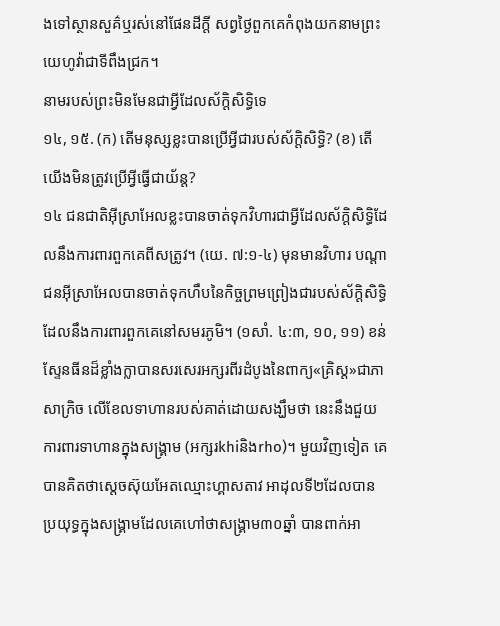ងទៅស្ថានសួគ៌ឬរស់នៅផែនដីក្ដី សព្វថ្ងៃពួកគេកំពុងយកនាមព្រះយេហូវ៉ាជាទីពឹងជ្រក។
នាមរបស់ព្រះមិនមែនជាអ្វីដែលស័ក្ដិសិទ្ធិទេ
១៤, ១៥. (ក) តើមនុស្សខ្លះបានប្រើអ្វីជារបស់ស័ក្ដិសិទ្ធិ? (ខ) តើយើងមិនត្រូវប្រើអ្វីធ្វើជាយ័ន្ត?
១៤ ជនជាតិអ៊ីស្រាអែលខ្លះបានចាត់ទុកវិហារជាអ្វីដែលស័ក្ដិសិទ្ធិដែលនឹងការពារពួកគេពីសត្រូវ។ (យេ. ៧:១-៤) មុនមានវិហារ បណ្ដាជនអ៊ីស្រាអែលបានចាត់ទុកហឹបនៃកិច្ចព្រមព្រៀងជារបស់ស័ក្ដិសិទ្ធិដែលនឹងការពារពួកគេនៅសមរភូមិ។ (១សាំ. ៤:៣, ១០, ១១) ខន់ស្ទែនធីនដ៏ខ្លាំងក្លាបានសរសេរអក្សរពីរដំបូងនៃពាក្យ«គ្រិស្ត»ជាភាសាក្រិច លើខែលទាហានរបស់គាត់ដោយសង្ឃឹមថា នេះនឹងជួយការពារទាហានក្នុងសង្គ្រាម (អក្សរkhiនិងrho)។ មួយវិញទៀត គេបានគិតថាស្តេចស៊ុយអែតឈ្មោះហ្គាសតាវ អាដុលទី២ដែលបានប្រយុទ្ធក្នុងសង្គ្រាមដែលគេហៅថាសង្គ្រាម៣០ឆ្នាំ បានពាក់អា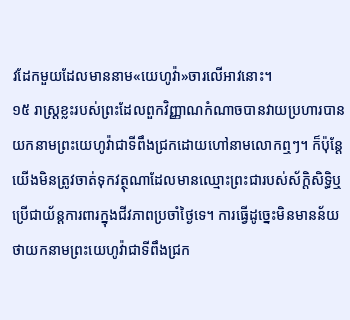វដែកមួយដែលមាននាម«យេហូវ៉ា»ចារលើអាវនោះ។
១៥ រាស្ត្រខ្លះរបស់ព្រះដែលពួកវិញ្ញាណកំណាចបានវាយប្រហារបានយកនាមព្រះយេហូវ៉ាជាទីពឹងជ្រកដោយហៅនាមលោកឮៗ។ ក៏ប៉ុន្តែ យើងមិនត្រូវចាត់ទុកវត្ថុណាដែលមានឈ្មោះព្រះជារបស់ស័ក្ដិសិទ្ធិឬប្រើជាយ័ន្តការពារក្នុងជីវភាពប្រចាំថ្ងៃទេ។ ការធ្វើដូច្នេះមិនមានន័យថាយកនាមព្រះយេហូវ៉ាជាទីពឹងជ្រក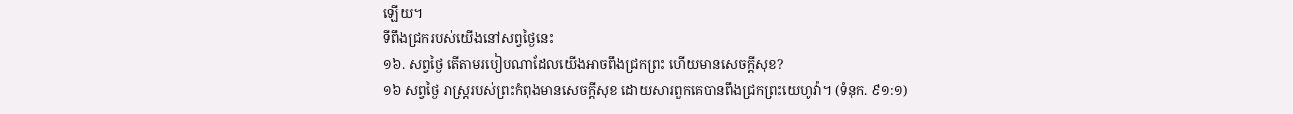ឡើយ។
ទីពឹងជ្រករបស់យើងនៅសព្វថ្ងៃនេះ
១៦. សព្វថ្ងៃ តើតាមរបៀបណាដែលយើងអាចពឹងជ្រកព្រះ ហើយមានសេចក្ដីសុខ?
១៦ សព្វថ្ងៃ រាស្ត្ររបស់ព្រះកំពុងមានសេចក្ដីសុខ ដោយសារពួកគេបានពឹងជ្រកព្រះយេហូវ៉ា។ (ទំនុក. ៩១:១)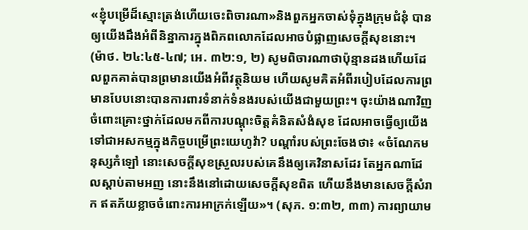«ខ្ញុំបម្រើដ៏ស្មោះត្រង់ហើយចេះពិចារណា»និងពួកអ្នកចាស់ទុំក្នុងក្រុមជំនុំ បានឲ្យយើងដឹងអំពីនិន្នាការក្នុងពិភពលោកដែលអាចបំផ្លាញសេចក្ដីសុខនោះ។ (ម៉ាថ. ២៤:៤៥-៤៧; អេ. ៣២:១, ២) សូមពិចារណាថាប៉ុន្មានដងហើយដែលពួកគាត់បានព្រមានយើងអំពីវត្ថុនិយម ហើយសូមគិតអំពីរបៀបដែលការព្រមានបែបនោះបានការពារទំនាក់ទំនងរបស់យើងជាមួយព្រះ។ ចុះយ៉ាងណាវិញចំពោះគ្រោះថ្នាក់ដែលមកពីការបណ្ដុះចិត្តគំនិតសំងំសុខ ដែលអាចធ្វើឲ្យយើងទៅជាអសកម្មក្នុងកិច្ចបម្រើព្រះយេហូវ៉ា? បណ្ដាំរបស់ព្រះចែងថា៖ «ចំណែកមនុស្សកំឡៅ នោះសេចក្ដីសុខស្រួលរបស់គេនឹងឲ្យគេវិនាសដែរ តែអ្នកណាដែលស្ដាប់តាមអញ នោះនឹងនៅដោយសេចក្ដីសុខពិត ហើយនឹងមានសេចក្ដីសំរាក ឥតភ័យខ្លាចចំពោះការអាក្រក់ឡើយ»។ (សុភ. ១:៣២, ៣៣) ការព្យាយាម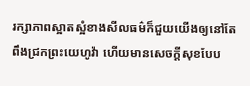រក្សាភាពស្អាតស្អំខាងសីលធម៌ក៏ជួយយើងឲ្យនៅតែពឹងជ្រកព្រះយេហូវ៉ា ហើយមានសេចក្ដីសុខបែប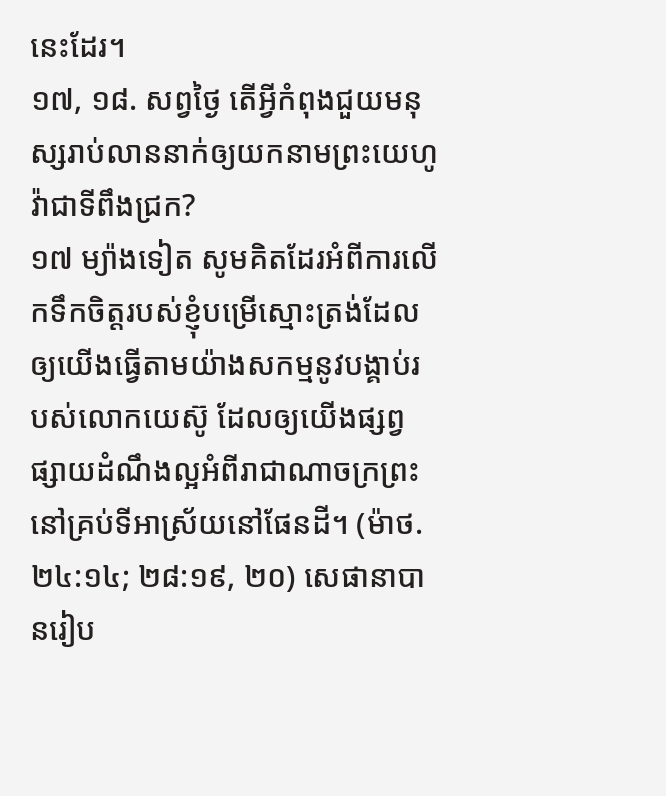នេះដែរ។
១៧, ១៨. សព្វថ្ងៃ តើអ្វីកំពុងជួយមនុស្សរាប់លាននាក់ឲ្យយកនាមព្រះយេហូវ៉ាជាទីពឹងជ្រក?
១៧ ម្យ៉ាងទៀត សូមគិតដែរអំពីការលើកទឹកចិត្តរបស់ខ្ញុំបម្រើស្មោះត្រង់ដែលឲ្យយើងធ្វើតាមយ៉ាងសកម្មនូវបង្គាប់របស់លោកយេស៊ូ ដែលឲ្យយើងផ្សព្វផ្សាយដំណឹងល្អអំពីរាជាណាចក្រព្រះនៅគ្រប់ទីអាស្រ័យនៅផែនដី។ (ម៉ាថ. ២៤:១៤; ២៨:១៩, ២០) សេផានាបានរៀប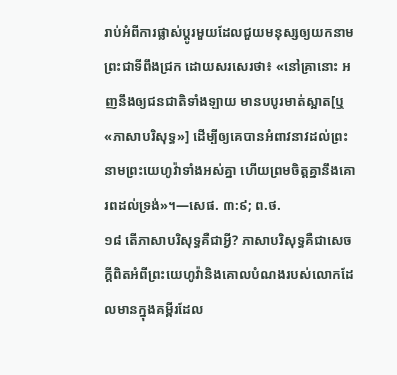រាប់អំពីការផ្លាស់ប្ដូរមួយដែលជួយមនុស្សឲ្យយកនាមព្រះជាទីពឹងជ្រក ដោយសរសេរថា៖ «នៅគ្រានោះ អញនឹងឲ្យជនជាតិទាំងឡាយ មានបបូរមាត់ស្អាត[ឬ«ភាសាបរិសុទ្ធ»] ដើម្បីឲ្យគេបានអំពាវនាវដល់ព្រះនាមព្រះយេហូវ៉ាទាំងអស់គ្នា ហើយព្រមចិត្តគ្នានឹងគោរពដល់ទ្រង់»។—សេផ. ៣:៩; ព.ថ.
១៨ តើភាសាបរិសុទ្ធគឺជាអ្វី? ភាសាបរិសុទ្ធគឺជាសេចក្ដីពិតអំពីព្រះយេហូវ៉ានិងគោលបំណងរបស់លោកដែលមានក្នុងគម្ពីរដែល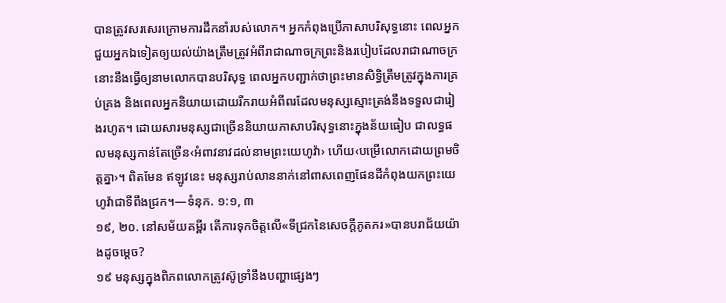បានត្រូវសរសេរក្រោមការដឹកនាំរបស់លោក។ អ្នកកំពុងប្រើភាសាបរិសុទ្ធនោះ ពេលអ្នកជួយអ្នកឯទៀតឲ្យយល់យ៉ាងត្រឹមត្រូវអំពីរាជាណាចក្រព្រះនិងរបៀបដែលរាជាណាចក្រនោះនឹងធ្វើឲ្យនាមលោកបានបរិសុទ្ធ ពេលអ្នកបញ្ជាក់ថាព្រះមានសិទ្ធិត្រឹមត្រូវក្នុងការគ្រប់គ្រង និងពេលអ្នកនិយាយដោយរីករាយអំពីពរដែលមនុស្សស្មោះត្រង់នឹងទទួលជារៀងរហូត។ ដោយសារមនុស្សជាច្រើននិយាយភាសាបរិសុទ្ធនោះក្នុងន័យធៀប ជាលទ្ធផលមនុស្សកាន់តែច្រើន‹អំពាវនាវដល់នាមព្រះយេហូវ៉ា› ហើយ‹បម្រើលោកដោយព្រមចិត្តគ្នា›។ ពិតមែន ឥឡូវនេះ មនុស្សរាប់លាននាក់នៅពាសពេញផែនដីកំពុងយកព្រះយេហូវ៉ាជាទីពឹងជ្រក។—ទំនុក. ១:១, ៣
១៩, ២០. នៅសម័យគម្ពីរ តើការទុកចិត្តលើ«ទីជ្រកនៃសេចក្ដីភូតភរ»បានបរាជ័យយ៉ាងដូចម្ដេច?
១៩ មនុស្សក្នុងពិភពលោកត្រូវស៊ូទ្រាំនឹងបញ្ហាផ្សេងៗ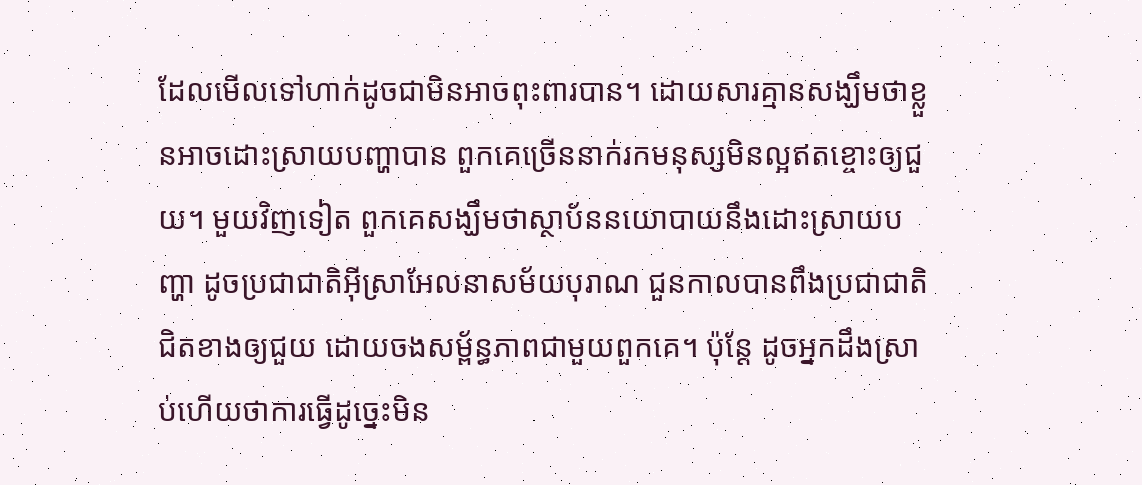ដែលមើលទៅហាក់ដូចជាមិនអាចពុះពារបាន។ ដោយសារគ្មានសង្ឃឹមថាខ្លួនអាចដោះស្រាយបញ្ហាបាន ពួកគេច្រើននាក់រកមនុស្សមិនល្អឥតខ្ចោះឲ្យជួយ។ មួយវិញទៀត ពួកគេសង្ឃឹមថាស្ថាប័ននយោបាយនឹងដោះស្រាយបញ្ហា ដូចប្រជាជាតិអ៊ីស្រាអែលនាសម័យបុរាណ ជួនកាលបានពឹងប្រជាជាតិជិតខាងឲ្យជួយ ដោយចងសម្ព័ន្ធភាពជាមួយពួកគេ។ ប៉ុន្តែ ដូចអ្នកដឹងស្រាប់ហើយថាការធ្វើដូច្នេះមិន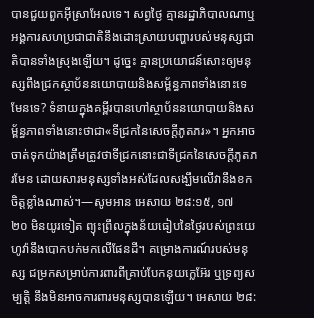បានជួយពួកអ៊ីស្រាអែលទេ។ សព្វថ្ងៃ គ្មានរដ្ឋាភិបាលណាឬអង្គការសហប្រជាជាតិនឹងដោះស្រាយបញ្ហារបស់មនុស្សជាតិបានទាំងស្រុងឡើយ។ ដូច្នេះ គ្មានប្រយោជន៍សោះឲ្យមនុស្សពឹងជ្រកស្ថាប័ននយោបាយនិងសម្ព័ន្ធភាពទាំងនោះទេ មែនទេ? ទំនាយក្នុងគម្ពីរបានហៅស្ថាប័ននយោបាយនិងសម្ព័ន្ធភាពទាំងនោះថាជា«ទីជ្រកនៃសេចក្ដីភូតភរ»។ អ្នកអាចចាត់ទុកយ៉ាងត្រឹមត្រូវថាទីជ្រកនោះជាទីជ្រកនៃសេចក្ដីភូតភរមែន ដោយសារមនុស្សទាំងអស់ដែលសង្ឃឹមលើវានឹងខកចិត្តខ្លាំងណាស់។—សូមអាន អេសាយ ២៨:១៥, ១៧
២០ មិនយូរទៀត ព្យុះព្រឹលក្នុងន័យធៀបនៃថ្ងៃរបស់ព្រះយេហូវ៉ានឹងបោកបក់មកលើផែនដី។ គម្រោងការណ៍របស់មនុស្ស ជម្រកសម្រាប់ការពារពីគ្រាប់បែកនុយក្លេអ៊ែរ ឬទ្រព្យសម្បត្ដិ នឹងមិនអាចការពារមនុស្សបានឡើយ។ អេសាយ ២៨: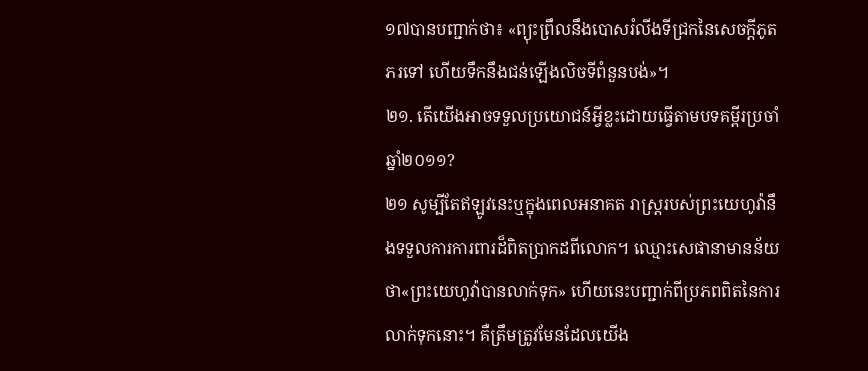១៧បានបញ្ជាក់ថា៖ «ព្យុះព្រឹលនឹងបោសរំលីងទីជ្រកនៃសេចក្ដីភូតភរទៅ ហើយទឹកនឹងជន់ឡើងលិចទីពំនួនបង់»។
២១. តើយើងអាចទទួលប្រយោជន៍អ្វីខ្លះដោយធ្វើតាមបទគម្ពីរប្រចាំឆ្នាំ២០១១?
២១ សូម្បីតែឥឡូវនេះឬក្នុងពេលអនាគត រាស្ត្ររបស់ព្រះយេហូវ៉ានឹងទទួលការការពារដ៏ពិតប្រាកដពីលោក។ ឈ្មោះសេផានាមានន័យថា«ព្រះយេហូវ៉ាបានលាក់ទុក» ហើយនេះបញ្ជាក់ពីប្រភពពិតនៃការលាក់ទុកនោះ។ គឺត្រឹមត្រូវមែនដែលយើង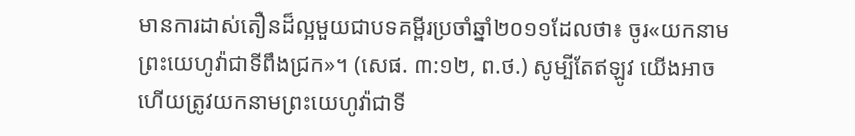មានការដាស់តឿនដ៏ល្អមួយជាបទគម្ពីរប្រចាំឆ្នាំ២០១១ដែលថា៖ ចូរ«យកនាមព្រះយេហូវ៉ាជាទីពឹងជ្រក»។ (សេផ. ៣:១២, ព.ថ.) សូម្បីតែឥឡូវ យើងអាច ហើយត្រូវយកនាមព្រះយេហូវ៉ាជាទី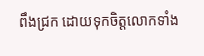ពឹងជ្រក ដោយទុកចិត្តលោកទាំង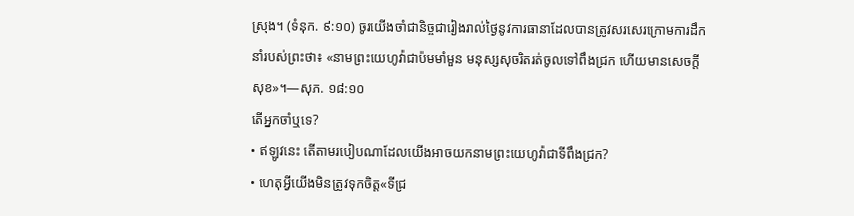ស្រុង។ (ទំនុក. ៩:១០) ចូរយើងចាំជានិច្ចជារៀងរាល់ថ្ងៃនូវការធានាដែលបានត្រូវសរសេរក្រោមការដឹកនាំរបស់ព្រះថា៖ «នាមព្រះយេហូវ៉ាជាប៉មមាំមួន មនុស្សសុចរិតរត់ចូលទៅពឹងជ្រក ហើយមានសេចក្ដីសុខ»។—សុភ. ១៨:១០
តើអ្នកចាំឬទេ?
• ឥឡូវនេះ តើតាមរបៀបណាដែលយើងអាចយកនាមព្រះយេហូវ៉ាជាទីពឹងជ្រក?
• ហេតុអ្វីយើងមិនត្រូវទុកចិត្ត«ទីជ្រ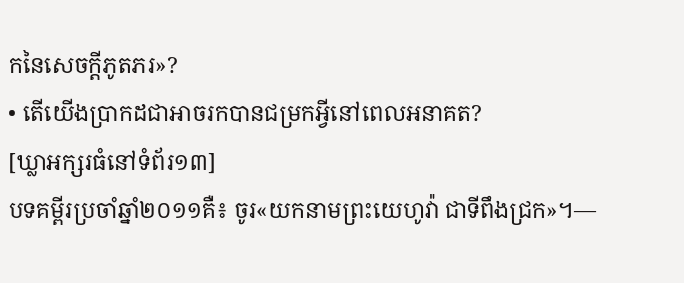កនៃសេចក្ដីភូតភរ»?
• តើយើងប្រាកដជាអាចរកបានជម្រកអ្វីនៅពេលអនាគត?
[ឃ្លាអក្សរធំនៅទំព័រ១៣]
បទគម្ពីរប្រចាំឆ្នាំ២០១១គឺ៖ ចូរ«យកនាមព្រះយេហូវ៉ា ជាទីពឹងជ្រក»។—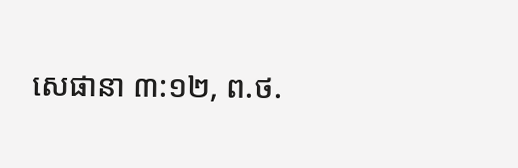សេផានា ៣:១២, ព.ថ.